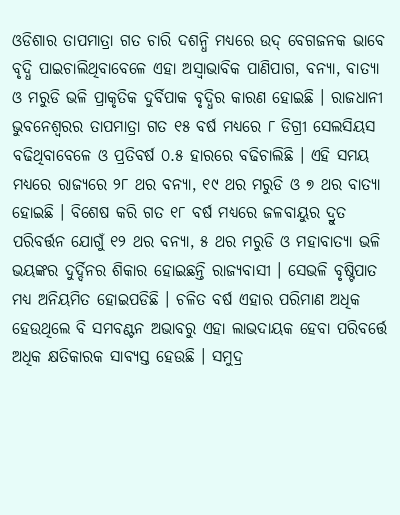ଓଡିଶାର ତାପମାତ୍ରା ଗତ ଚାରି ଦଶନ୍ଧି ମଧ୍ୟରେ ଉଦ୍ ବେଗଜନକ ଭାବେ ବୃଦ୍ଧି ପାଇଚାଲିଥିବାବେଳେ ଏହା ଅସ୍ଵାଭାବିକ ପାଣିପାଗ, ବନ୍ୟା, ବାତ୍ୟା ଓ ମରୁଡି ଭଳି ପ୍ରାକୃତିକ ଦୁର୍ବିପାକ ବୃଦ୍ଧିର କାରଣ ହୋଇଛି । ରାଜଧାନୀ ଭୁବନେଶ୍ୱରର ତାପମାତ୍ରା ଗତ ୧୫ ବର୍ଷ ମଧ୍ୟରେ ୮ ଡିଗ୍ରୀ ସେଲସିୟସ ବଢିଥିବାବେଳେ ଓ ପ୍ରତିବର୍ଷ ୦.୫ ହାରରେ ବଢିଚାଲିଛି । ଏହି ସମୟ ମଧ୍ୟରେ ରାଜ୍ୟରେ ୨୮ ଥର ବନ୍ୟା, ୧୯ ଥର ମରୁଡି ଓ ୭ ଥର ବାତ୍ୟା ହୋଇଛି । ବିଶେଷ କରି ଗତ ୧୮ ବର୍ଷ ମଧ୍ୟରେ ଜଳବାୟୁର ଦ୍ରୁତ ପରିବର୍ତ୍ତନ ଯୋଗୁଁ ୧୨ ଥର ବନ୍ୟା, ୫ ଥର ମରୁଡି ଓ ମହାବାତ୍ୟା ଭଳି ଭୟଙ୍କର ଦୁର୍ଦ୍ଦିନର ଶିକାର ହୋଇଛନ୍ତି ରାଜ୍ୟବାସୀ । ସେଭଳି ବୃଷ୍ଟିପାତ ମଧ୍ୟ ଅନିୟମିତ ହୋଇପଡିଛି । ଚଳିତ ବର୍ଷ ଏହାର ପରିମାଣ ଅଧିକ ହେଉଥିଲେ ବି ସମବଣ୍ଟନ ଅଭାବରୁ ଏହା ଲାଭଦାୟକ ହେବା ପରିବର୍ତ୍ତେ ଅଧିକ କ୍ଷତିକାରକ ସାବ୍ୟସ୍ତ ହେଉଛି । ସମୁଦ୍ର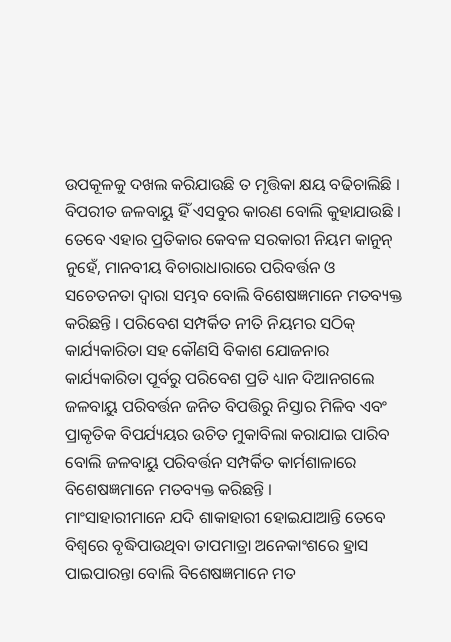ଉପକୂଳକୁ ଦଖଲ କରିଯାଉଛି ତ ମୃତ୍ତିକା କ୍ଷୟ ବଢିଚାଲିଛି । ବିପରୀତ ଜଳବାୟୁ ହିଁ ଏସବୁର କାରଣ ବୋଲି କୁହାଯାଉଛି । ତେବେ ଏହାର ପ୍ରତିକାର କେବଳ ସରକାରୀ ନିୟମ କାନୁନ୍ ନୁହେଁ, ମାନବୀୟ ବିଚାରାଧାରାରେ ପରିବର୍ତ୍ତନ ଓ ସଚେତନତା ଦ୍ଵାରା ସମ୍ଭବ ବୋଲି ବିଶେଷଜ୍ଞମାନେ ମତବ୍ୟକ୍ତ କରିଛନ୍ତି । ପରିବେଶ ସମ୍ପର୍କିତ ନୀତି ନିୟମର ସଠିକ୍ କାର୍ଯ୍ୟକାରିତା ସହ କୌଣସି ବିକାଶ ଯୋଜନାର କାର୍ଯ୍ୟକାରିତା ପୂର୍ବରୁ ପରିବେଶ ପ୍ରତି ଧ୍ୟାନ ଦିଆନଗଲେ ଜଳବାୟୁ ପରିବର୍ତ୍ତନ ଜନିତ ବିପତ୍ତିରୁ ନିସ୍ତାର ମିଳିବ ଏବଂ ପ୍ରାକୃତିକ ବିପର୍ଯ୍ୟୟର ଉଚିତ ମୁକାବିଲା କରାଯାଇ ପାରିବ ବୋଲି ଜଳବାୟୁ ପରିବର୍ତ୍ତନ ସମ୍ପର୍କିତ କାର୍ମଶାଳାରେ ବିଶେଷଜ୍ଞମାନେ ମତବ୍ୟକ୍ତ କରିଛନ୍ତି ।
ମାଂସାହାରୀମାନେ ଯଦି ଶାକାହାରୀ ହୋଇଯାଆନ୍ତି ତେବେ ବିଶ୍ଵରେ ବୃଦ୍ଧିପାଉଥିବା ତାପମାତ୍ରା ଅନେକାଂଶରେ ହ୍ରାସ ପାଇପାରନ୍ତା ବୋଲି ବିଶେଷଜ୍ଞମାନେ ମତ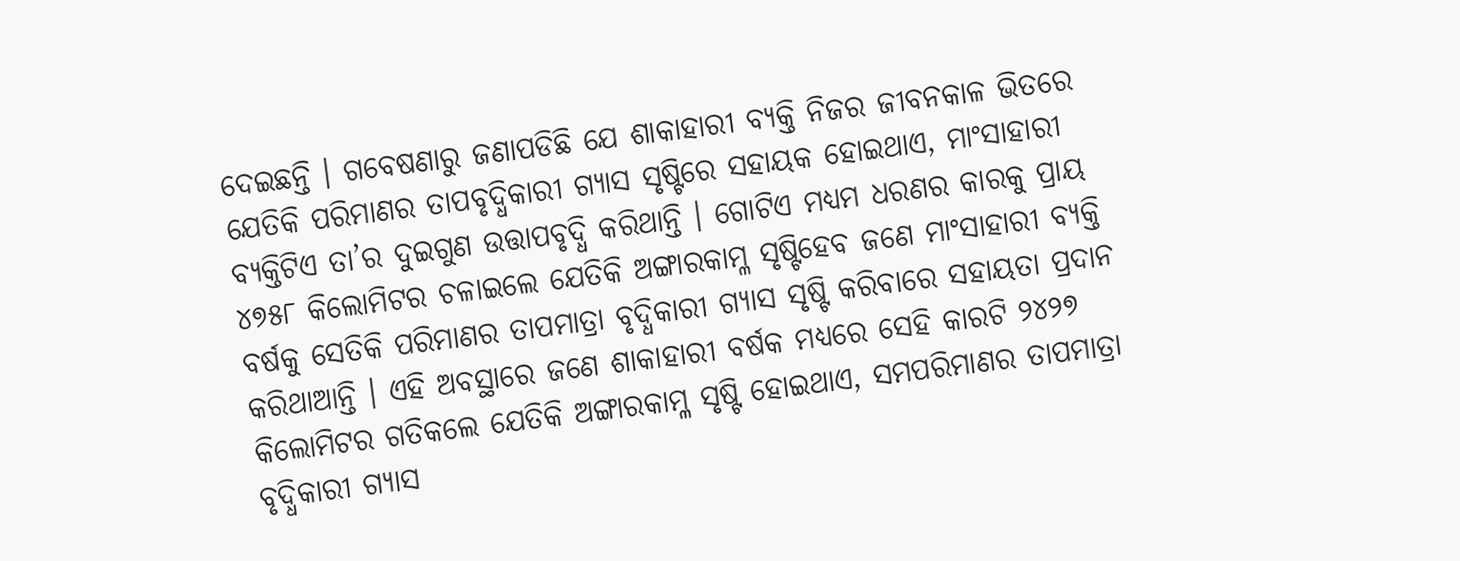ଦେଇଛନ୍ତି । ଗବେଷଣାରୁ ଜଣାପଡିଛି ଯେ ଶାକାହାରୀ ବ୍ୟକ୍ତି ନିଜର ଜୀବନକାଳ ଭିତରେ ଯେତିକି ପରିମାଣର ତାପବୃଦ୍ଧିକାରୀ ଗ୍ୟାସ ସୃଷ୍ଟିରେ ସହାୟକ ହୋଇଥାଏ, ମାଂସାହାରୀ ବ୍ୟକ୍ତିଟିଏ ତା’ର ଦୁଇଗୁଣ ଉତ୍ତାପବୃଦ୍ଧି କରିଥାନ୍ତି । ଗୋଟିଏ ମଧ୍ୟମ ଧରଣର କାରକୁ ପ୍ରାୟ ୪୭୫୮ କିଲୋମିଟର ଚଳାଇଲେ ଯେତିକି ଅଙ୍ଗାରକାମ୍ଳ ସୃଷ୍ଟିହେବ ଜଣେ ମାଂସାହାରୀ ବ୍ୟକ୍ତି ବର୍ଷକୁ ସେତିକି ପରିମାଣର ତାପମାତ୍ରା ବୃଦ୍ଧିକାରୀ ଗ୍ୟାସ ସୃଷ୍ଟି କରିବାରେ ସହାୟତା ପ୍ରଦାନ କରିଥାଆନ୍ତି । ଏହି ଅବସ୍ଥାରେ ଜଣେ ଶାକାହାରୀ ବର୍ଷକ ମଧ୍ୟରେ ସେହି କାରଟି ୨୪୨୭ କିଲୋମିଟର ଗତିକଲେ ଯେତିକି ଅଙ୍ଗାରକାମ୍ଳ ସୃଷ୍ଟି ହୋଇଥାଏ, ସମପରିମାଣର ତାପମାତ୍ରା ବୃଦ୍ଧିକାରୀ ଗ୍ୟାସ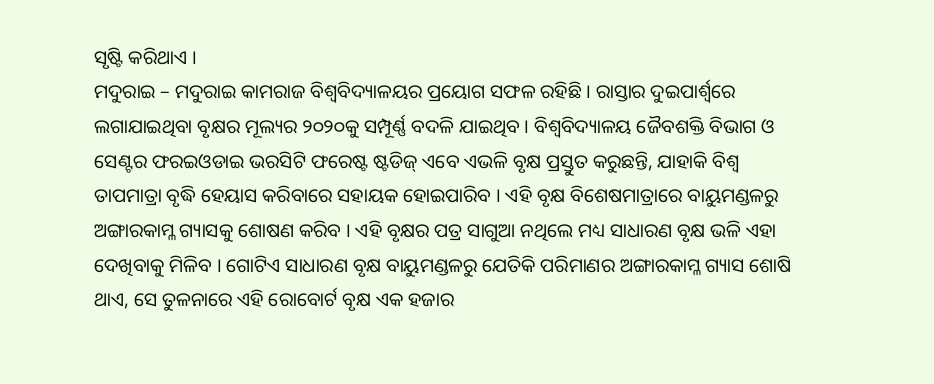ସୃଷ୍ଟି କରିଥାଏ ।
ମଦୁରାଇ – ମଦୁରାଇ କାମରାଜ ବିଶ୍ଵବିଦ୍ୟାଳୟର ପ୍ରୟୋଗ ସଫଳ ରହିଛି । ରାସ୍ତାର ଦୁଇପାର୍ଶ୍ଵରେ ଲଗାଯାଇଥିବା ବୃକ୍ଷର ମୂଲ୍ୟର ୨୦୨୦କୁ ସମ୍ପୂର୍ଣ୍ଣ ବଦଳି ଯାଇଥିବ । ବିଶ୍ଵବିଦ୍ୟାଳୟ ଜୈବଶକ୍ତି ବିଭାଗ ଓ ସେଣ୍ଟର ଫରଇଓଡାଇ ଭରସିଟି ଫରେଷ୍ଟ ଷ୍ଟଡିଜ୍ ଏବେ ଏଭଳି ବୃକ୍ଷ ପ୍ରସ୍ତୁତ କରୁଛନ୍ତି, ଯାହାକି ବିଶ୍ଵ ତାପମାତ୍ରା ବୃଦ୍ଧି ହେୟାସ କରିବାରେ ସହାୟକ ହୋଇପାରିବ । ଏହି ବୃକ୍ଷ ବିଶେଷମାତ୍ରାରେ ବାୟୁମଣ୍ଡଳରୁ ଅଙ୍ଗାରକାମ୍ଳ ଗ୍ୟାସକୁ ଶୋଷଣ କରିବ । ଏହି ବୃକ୍ଷର ପତ୍ର ସାଗୁଆ ନଥିଲେ ମଧ୍ୟ ସାଧାରଣ ବୃକ୍ଷ ଭଳି ଏହା ଦେଖିବାକୁ ମିଳିବ । ଗୋଟିଏ ସାଧାରଣ ବୃକ୍ଷ ବାୟୁମଣ୍ଡଳରୁ ଯେତିକି ପରିମାଣର ଅଙ୍ଗାରକାମ୍ଳ ଗ୍ୟାସ ଶୋଷି ଥାଏ, ସେ ତୁଳନାରେ ଏହି ରୋବୋର୍ଟ ବୃକ୍ଷ ଏକ ହଜାର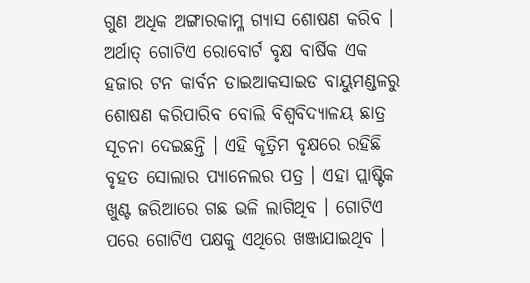ଗୁଣ ଅଧିକ ଅଙ୍ଗାରକାମ୍ଳ ଗ୍ୟାସ ଶୋଷଣ କରିବ । ଅର୍ଥାତ୍ ଗୋଟିଏ ରୋବୋର୍ଟ ବୃକ୍ଷ ବାର୍ଷିକ ଏକ ହଜାର ଟନ କାର୍ବନ ଡାଇଆକସାଇଡ ବାୟୁମଣ୍ଡଳରୁ ଶୋଷଣ କରିପାରିବ ବୋଲି ବିଶ୍ଵବିଦ୍ୟାଳୟ ଛାତ୍ର ସୂଚନା ଦେଇଛନ୍ତି । ଏହି କୃତ୍ରିମ ବୃକ୍ଷରେ ରହିଛି ବୃହତ ସୋଲାର ପ୍ୟାନେଲର ପତ୍ର । ଏହା ପ୍ଲାଷ୍ଟିକ ଖୁଣ୍ଟ ଜରିଆରେ ଗଛ ଭଳି ଲାଗିଥିବ । ଗୋଟିଏ ପରେ ଗୋଟିଏ ପକ୍ଷକୁ ଏଥିରେ ଖଞ୍ଜାଯାଇଥିବ ।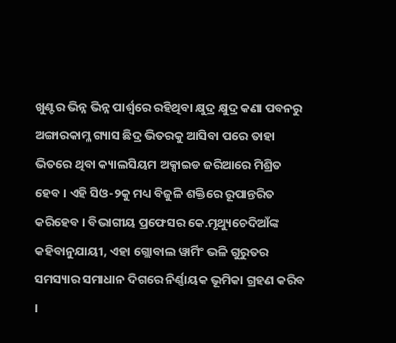ଖୁଣ୍ଟର ଭିନ୍ନ ଭିନ୍ନ ପାର୍ଶ୍ଵରେ ରହିଥିବା କ୍ଷୁଦ୍ର କ୍ଷୁଦ୍ର କଣା ପବନରୁ ଅଙ୍ଗାରକାମ୍ଳ ଗ୍ୟାସ ଛିଦ୍ର ଭିତରକୁ ଆସିବା ପରେ ତାହା ଭିତରେ ଥିବା କ୍ୟାଲସିୟମ ଅକ୍ସାଇଡ ଜରିଆରେ ମିଶ୍ରିତ ହେବ । ଏହି ସିଓ-୨କୁ ମଧ୍ୟ ବିଜୁଳି ଶକ୍ତିରେ ରୂପାନ୍ତରିତ କରିହେବ । ବିଭାଗୀୟ ପ୍ରଫେସର କେ.ମୃଥ୍ୟୁଚେଦିଆଁଙ୍କ କହିବାନୁଯାୟୀ, ଏହା ଗ୍ଲୋବାଲ ୱାର୍ମିଂ ଭଳି ଗୁରୁତର ସମସ୍ୟାର ସମାଧାନ ଦିଗରେ ନିର୍ଣ୍ଣାୟକ ଭୂମିକା ଗ୍ରହଣ କରିବ ।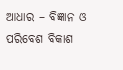ଆଧାର – ବିଜ୍ଞାନ ଓ ପରିବେଶ ବିକାଶ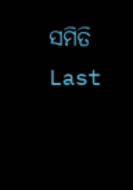ସମିତି
Last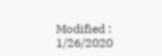Modified : 1/26/2020